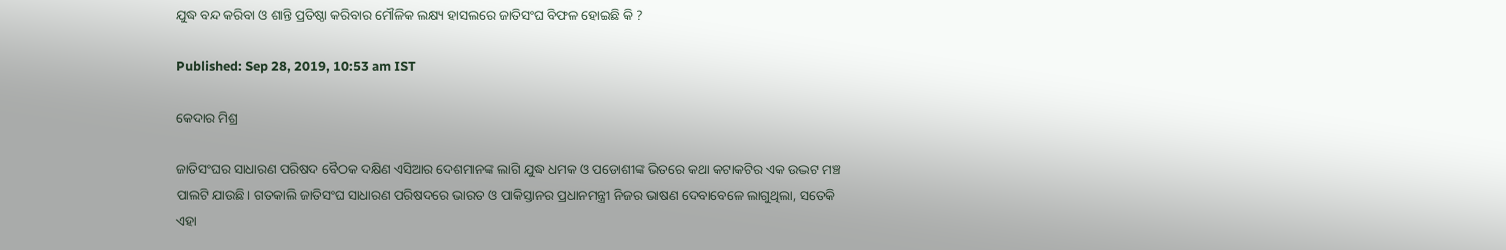ଯୁଦ୍ଧ ବନ୍ଦ କରିବା ଓ ଶାନ୍ତି ପ୍ରତିଷ୍ଠା କରିବାର ମୌଳିକ ଲକ୍ଷ୍ୟ ହାସଲରେ ଜାତିସଂଘ ବିଫଳ ହୋଇଛି କି ?

Published: Sep 28, 2019, 10:53 am IST

କେଦାର ମିଶ୍ର

ଜାତିସଂଘର ସାଧାରଣ ପରିଷଦ ବୈଠକ ଦକ୍ଷିଣ ଏସିଆର ଦେଶମାନଙ୍କ ଲାଗି ଯୁଦ୍ଧ ଧମକ ଓ ପଡୋଶୀଙ୍କ ଭିତରେ କଥା କଟାକଟିର ଏକ ଉଦ୍ଭଟ ମଞ୍ଚ ପାଲଟି ଯାଉଛି। ଗତକାଲି ଜାତିସଂଘ ସାଧାରଣ ପରିଷଦରେ ଭାରତ ଓ ପାକିସ୍ତାନର ପ୍ରଧାନମନ୍ତ୍ରୀ ନିଜର ଭାଷଣ ଦେବାବେଳେ ଲାଗୁଥିଲା, ସତେକି ଏହା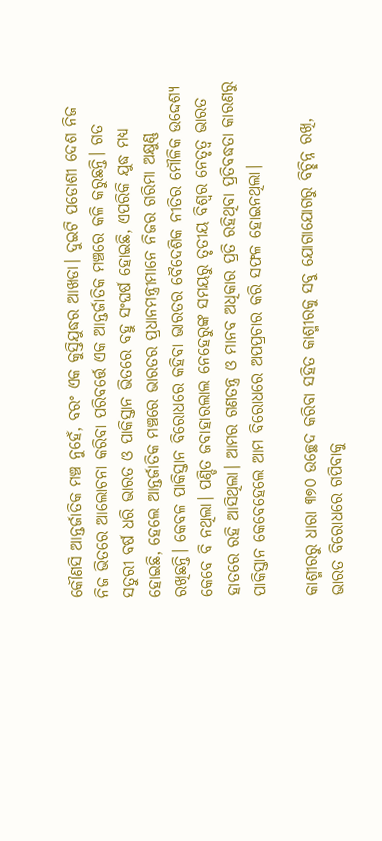କୌଣସି ଆନ୍ତର୍ଜାତିକ ମଞ୍ଚ ନୁହେଁ, ବରଂ ଏକ କୁସ୍ତିଯୁଦ୍ଧର ଆଖଡା। ଦୁଇଟି ପଡୋଶୀ ଦେଶ ନିଜ ନିଜ ଭିତରେ ଆଲୋଚନା କରିବା ପରିବର୍ତ୍ତେ ଏକ ଆନ୍ତର୍ଜାତିକ ମଞ୍ଚରେ କଳି କରୁଛନ୍ତି। ଗତ ସତୁରୀ ବର୍ଷ ଧରି ଭାରତ ଓ ପାକିସ୍ତାନ ଭିତରେ ବହୁ ସଂଘର୍ଷ ହୋଇଛି, ଏପରିକି ଯୁଦ୍ଧ ମଧ୍ୟ ହୋଇଛି, ହେଲେ ଆନ୍ତର୍ଜାତିକ ମଞ୍ଚରେ ଭାରତର ପ୍ରଧାନମନ୍ତ୍ରୀମାନେ ନିଜର ଗରିମା ଅକ୍ଷୁଣ୍ଣ ରଖିଛନ୍ତି। କେବଳ ପାକିସ୍ତାନ ବିରୋଧରେ କହିବା ଭାରତର ବୈଦେଶିକ ନୀତିର ମୌଳିକ ଉଦ୍ଦେଶ୍ୟ କେବେ ବି ନଥିଲା। ପଣ୍ଡିତ ଜବାହାରଲାଲ ନେହେରୁଙ୍କ ସମୟରୁ ତୃତୀୟ ବିଶ୍ଵର ନେତୃତ୍ଵ ଭାରତ ହାତରେ ରହି ଆସିଥିଲା। ଆମର ଗଣତନ୍ତ୍ର ଓ ମାନବ ଅଧିକାର ପ୍ରତି ରହିଥିବା ପ୍ରତିବଦ୍ଧତା କାରଣରୁ ପାକିସ୍ତାନ କେବେହେଲେ ଆମ ବିରୋଧରେ ଅପପ୍ରଚାର କରି ସଫଳ ହୋଇନଥିଲା।

କାଶ୍ମୀରରୁ ଧାରା ୩୭୦ ଉଚ୍ଛେଦ କରିବା ସହିତ କାଶ୍ମୀରକୁ ସବୁ ଯୋଗାଯୋଗରୁ ବିଚ୍ଛିନ୍ନ ରଖି, ଭାରତ ବିରୋଧରେ ଗପିବାକୁ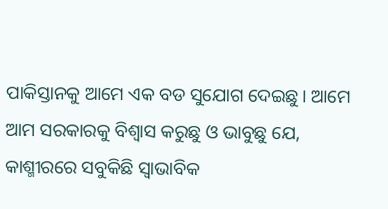ପାକିସ୍ତାନକୁ ଆମେ ଏକ ବଡ ସୁଯୋଗ ଦେଇଛୁ। ଆମେ ଆମ ସରକାରକୁ ବିଶ୍ଵାସ କରୁଛୁ ଓ ଭାବୁଛୁ ଯେ, କାଶ୍ମୀରରେ ସବୁକିଛି ସ୍ଵାଭାବିକ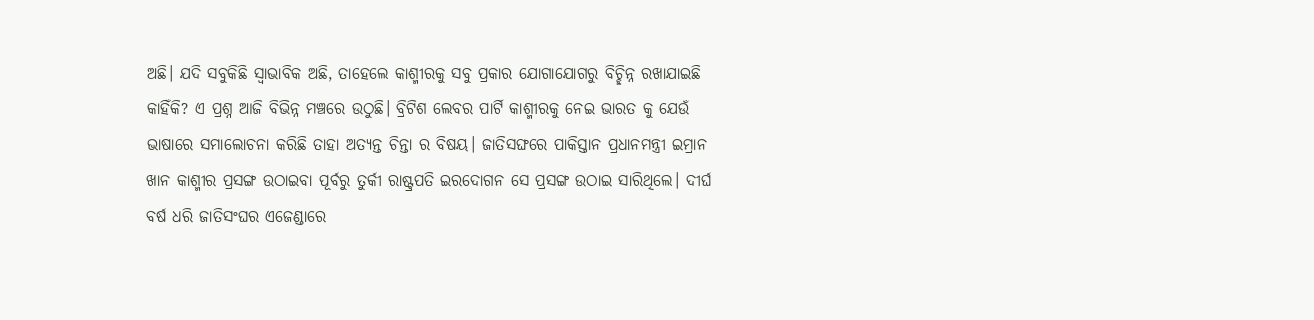ଅଛି। ଯଦି ସବୁକିଛି ସ୍ଵାଭାବିକ ଅଛି, ତାହେଲେ କାଶ୍ମୀରକୁ ସବୁ ପ୍ରକାର ଯୋଗାଯୋଗରୁ ବିଚ୍ଛିନ୍ନ ରଖାଯାଇଛି କାହିଁକି? ଏ ପ୍ରଶ୍ନ ଆଜି ବିଭିନ୍ନ ମଞ୍ଚରେ ଉଠୁଛି। ବ୍ରିଟିଶ ଲେବର ପାର୍ଟି କାଶ୍ମୀରକୁ ନେଇ ଭାରତ କୁ ଯେଉଁ ଭାଷାରେ ସମାଲୋଚନା କରିଛି ତାହା ଅତ୍ୟନ୍ତ ଚିନ୍ତା ର ବିଷୟ। ଜାତିସଙ୍ଘରେ ପାକିସ୍ତାନ ପ୍ରଧାନମନ୍ତ୍ରୀ ଇମ୍ରାନ ଖାନ କାଶ୍ମୀର ପ୍ରସଙ୍ଗ ଉଠାଇବା ପୂର୍ବରୁ ତୁର୍କୀ ରାଷ୍ଟ୍ରପତି ଇରଦୋଗନ ସେ ପ୍ରସଙ୍ଗ ଉଠାଇ ସାରିଥିଲେ। ଦୀର୍ଘ ବର୍ଷ ଧରି ଜାତିସଂଘର ଏଜେଣ୍ଡାରେ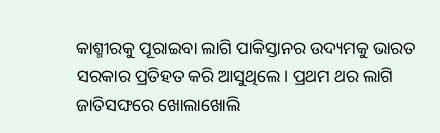କାଶ୍ମୀରକୁ ପୂରାଇବା ଲାଗି ପାକିସ୍ତାନର ଉଦ୍ୟମକୁ ଭାରତ ସରକାର ପ୍ରତିହତ କରି ଆସୁଥିଲେ। ପ୍ରଥମ ଥର ଲାଗି ଜାତିସଙ୍ଘରେ ଖୋଲାଖୋଲି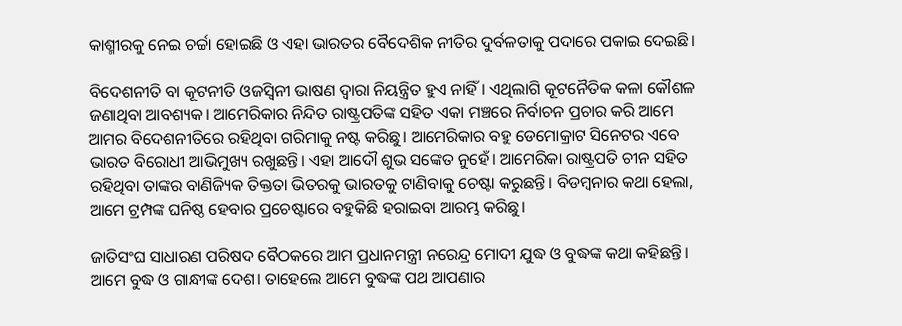କାଶ୍ମୀରକୁ ନେଇ ଚର୍ଚ୍ଚା ହୋଇଛି ଓ ଏହା ଭାରତର ବୈଦେଶିକ ନୀତିର ଦୁର୍ବଳତାକୁ ପଦାରେ ପକାଇ ଦେଇଛି।

ବିଦେଶନୀତି ବା କୂଟନୀତି ଓଜସ୍ଵିନୀ ଭାଷଣ ଦ୍ଵାରା ନିୟନ୍ତ୍ରିତ ହୁଏ ନାହିଁ। ଏଥିଲାଗି କୂଟନୈତିକ କଳା କୌଶଳ ଜଣାଥିବା ଆବଶ୍ୟକ। ଆମେରିକାର ନିନ୍ଦିତ ରାଷ୍ଟ୍ରପତିଙ୍କ ସହିତ ଏକା ମଞ୍ଚରେ ନିର୍ବାଚନ ପ୍ରଚାର କରି ଆମେ ଆମର ବିଦେଶନୀତିରେ ରହିଥିବା ଗରିମାକୁ ନଷ୍ଟ କରିଛୁ। ଆମେରିକାର ବହୁ ଡେମୋକ୍ରାଟ ସିନେଟର ଏବେ ଭାରତ ବିରୋଧୀ ଆଭିମୁଖ୍ୟ ରଖୁଛନ୍ତି। ଏହା ଆଦୌ ଶୁଭ ସଙ୍କେତ ନୁହେଁ। ଆମେରିକା ରାଷ୍ଟ୍ରପତି ଚୀନ ସହିତ ରହିଥିବା ତାଙ୍କର ବାଣିଜ୍ୟିକ ତିକ୍ତତା ଭିତରକୁ ଭାରତକୁ ଟାଣିବାକୁ ଚେଷ୍ଟା କରୁଛନ୍ତି। ବିଡମ୍ବନାର କଥା ହେଲା, ଆମେ ଟ୍ରମ୍ପଙ୍କ ଘନିଷ୍ଠ ହେବାର ପ୍ରଚେଷ୍ଟାରେ ବହୁକିଛି ହରାଇବା ଆରମ୍ଭ କରିଛୁ।

ଜାତିସଂଘ ସାଧାରଣ ପରିଷଦ ବୈଠକରେ ଆମ ପ୍ରଧାନମନ୍ତ୍ରୀ ନରେନ୍ଦ୍ର ମୋଦୀ ଯୁଦ୍ଧ ଓ ବୁଦ୍ଧଙ୍କ କଥା କହିଛନ୍ତି। ଆମେ ବୁଦ୍ଧ ଓ ଗାନ୍ଧୀଙ୍କ ଦେଶ। ତାହେଲେ ଆମେ ବୁଦ୍ଧଙ୍କ ପଥ ଆପଣାର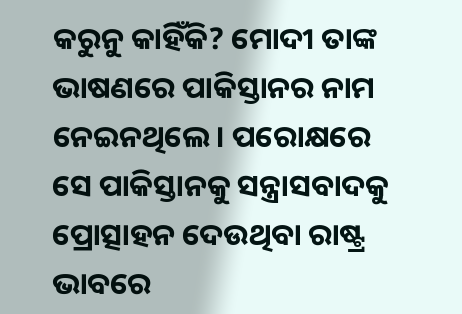କରୁନୁ କାହିଁକି? ମୋଦୀ ତାଙ୍କ ଭାଷଣରେ ପାକିସ୍ତାନର ନାମ ନେଇନଥିଲେ। ପରୋକ୍ଷରେ ସେ ପାକିସ୍ତାନକୁ ସନ୍ତ୍ରାସବାଦକୁ ପ୍ରୋତ୍ସାହନ ଦେଉଥିବା ରାଷ୍ଟ୍ର ଭାବରେ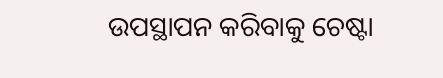ଉପସ୍ଥାପନ କରିବାକୁ ଚେଷ୍ଟା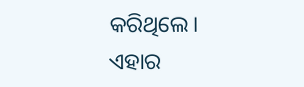କରିଥିଲେ। ଏହାର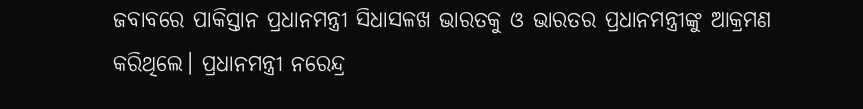ଜବାବରେ ପାକିସ୍ତାନ ପ୍ରଧାନମନ୍ତ୍ରୀ ସିଧାସଳଖ ଭାରତକୁ ଓ ଭାରତର ପ୍ରଧାନମନ୍ତ୍ରୀଙ୍କୁ ଆକ୍ରମଣ କରିଥିଲେ। ପ୍ରଧାନମନ୍ତ୍ରୀ ନରେନ୍ଦ୍ର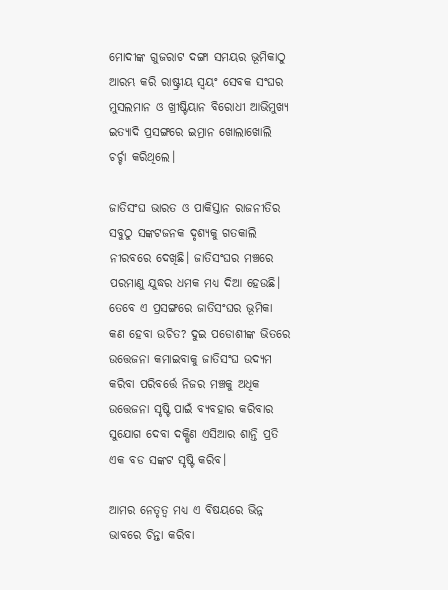ମୋଦୀଙ୍କ ଗୁଜରାଟ ଦଙ୍ଗା ସମୟର ଭୂମିକାଠୁ ଆରମ୍ଭ କରି ରାଷ୍ଟ୍ରୀୟ ସ୍ଵୟଂ ସେବକ ସଂଘର ମୁସଲମାନ ଓ ଖ୍ରୀଷ୍ଟିୟାନ ବିରୋଧୀ ଆଭିମୁଖ୍ୟ ଇତ୍ୟାଦି ପ୍ରସଙ୍ଗରେ ଇମ୍ରାନ ଖୋଲାଖୋଲି ଚର୍ଚ୍ଚା କରିଥିଲେ।

ଜାତିସଂଘ ଭାରତ ଓ ପାକିସ୍ତାନ ରାଜନୀତିର ସବୁଠୁ ସଙ୍କଟଜନକ ଦୃଶ୍ୟକୁ ଗତକାଲି ନୀରବରେ ଦେଖିଛି। ଜାତିସଂଘର ମଞ୍ଚରେ ପରମାଣୁ ଯୁଦ୍ଧର ଧମକ ମଧ୍ୟ ଦିଆ ହେଉଛି। ତେବେ ଏ ପ୍ରସଙ୍ଗରେ ଜାତିସଂଘର ଭୂମିକା କଣ ହେବା ଉଚିତ? ଦୁଇ ପଡୋଶୀଙ୍କ ଭିତରେ ଉତ୍ତେଜନା କମାଇବାକୁ ଜାତିସଂଘ ଉଦ୍ୟମ କରିବା ପରିବର୍ତ୍ତେ ନିଜର ମଞ୍ଚକୁ ଅଧିକ ଉତ୍ତେଜନା ସୃଷ୍ଟି ପାଇଁ ବ୍ୟବହାର କରିବାର ସୁଯୋଗ ଦେବା ଦକ୍ଷିଣ ଏସିଆର ଶାନ୍ତି ପ୍ରତି ଏକ ବଡ ସଙ୍କଟ ସୃଷ୍ଟି କରିବ।

ଆମର ନେତୃତ୍ଵ ମଧ୍ୟ ଏ ବିଷୟରେ ଭିନ୍ନ ଭାବରେ ଚିନ୍ତା କରିବା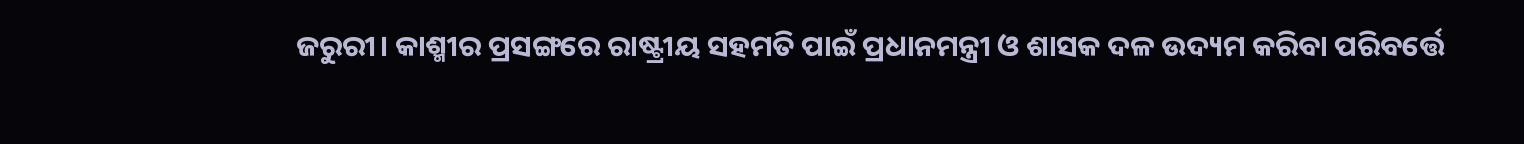ଜରୁରୀ। କାଶ୍ମୀର ପ୍ରସଙ୍ଗରେ ରାଷ୍ଟ୍ରୀୟ ସହମତି ପାଇଁ ପ୍ରଧାନମନ୍ତ୍ରୀ ଓ ଶାସକ ଦଳ ଉଦ୍ୟମ କରିବା ପରିବର୍ତ୍ତେ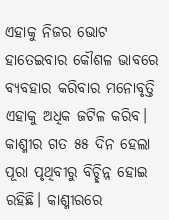ଏହାକୁ ନିଜର ଭୋଟ ହାତେଇବାର କୌଶଳ ଭାବରେ ବ୍ୟବହାର କରିବାର ମନୋବୃତ୍ତି ଏହାକୁ ଅଧିକ ଜଟିଳ କରିବ। କାଶ୍ମୀର ଗତ ୫୫ ଦିନ ହେଲା ପୂରା ପୃଥିବୀରୁ ବିଚ୍ଛିନ୍ନ ହୋଇ ରହିଛି। କାଶ୍ମୀରରେ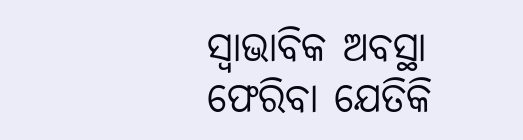ସ୍ଵାଭାବିକ ଅବସ୍ଥା ଫେରିବା ଯେତିକି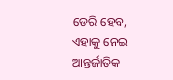ଡେରି ହେବ, ଏହାକୁ ନେଇ ଆନ୍ତର୍ଜାତିକ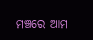ମଞ୍ଚରେ ଆମ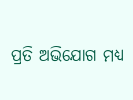ପ୍ରତି ଅଭିଯୋଗ ମଧ୍ୟ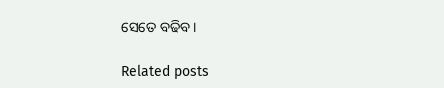ସେତେ ବଢିବ।

Related posts